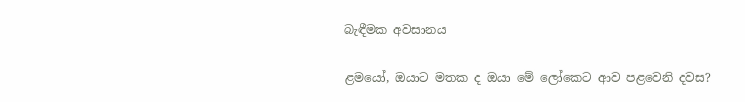බැඳීමක අවසානය

ළමයෝ, ඔයාට මතක ද ඔයා මේ ලෝකෙට ආව පළවෙනි දවස?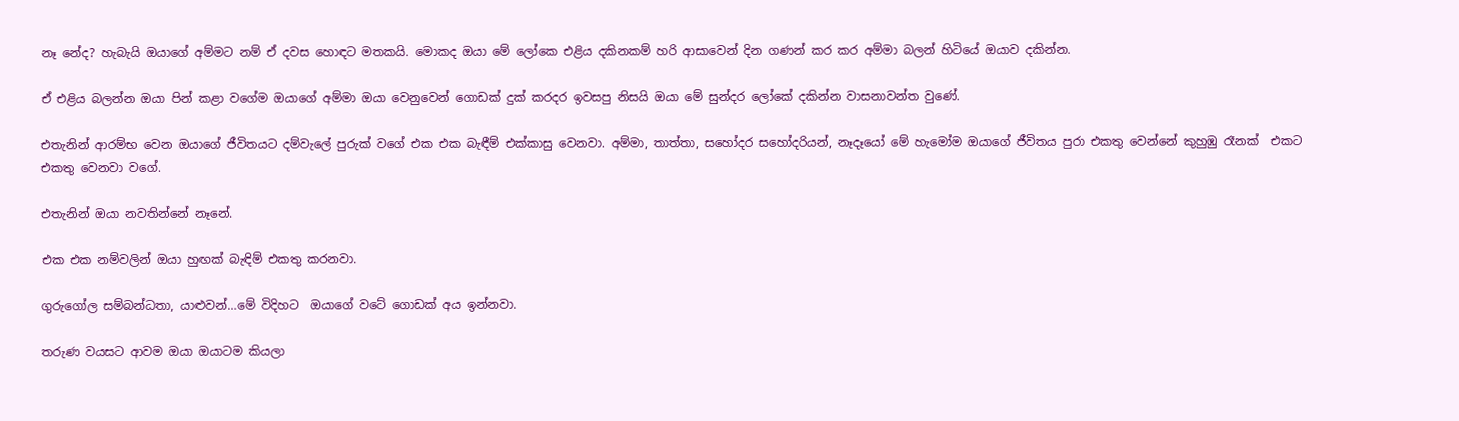නෑ නේද? හැබැයි ඔයාගේ අම්මට නම් ඒ දවස හොඳට මතකයි. මොකද ඔයා මේ ලෝකෙ එළිය දකිනකම් හරි ආසාවෙන් දින ගණන් කර කර අම්මා බලන් හිටියේ ඔයාව දකින්න.

ඒ එළිය බලන්න ඔයා පින් කළා වගේම ඔයාගේ අම්මා ඔයා වෙනුවෙන් ගොඩක් දුක් කරදර ඉවසපු නිසයි ඔයා මේ සුන්දර ලෝකේ දකින්න වාසනාවන්ත වුණේ.

එතැනින් ආරම්භ වෙන ඔයාගේ ජීවිතයට දම්වැලේ පුරුක් වගේ එක එක බැඳීම් එක්කාසු වෙනවා. අම්මා, තාත්තා, සහෝදර සහෝදරියන්, නෑදෑයෝ මේ හැමෝම ඔයාගේ ජීවිතය පුරා එකතු වෙන්නේ කුහුඹු රෑනක්  එකට එකතු වෙනවා වගේ.

එතැනින් ඔයා නවතින්නේ නෑනේ.

එක එක නම්වලින් ඔයා හුඟක් බැඳිම් එකතු කරනවා.

ගුරුගෝල සම්බන්ධතා, යාළුවන්…මේ විදිහට  ඔයාගේ වටේ ගොඩක් අය ඉන්නවා.

තරුණ වයසට ආවම ඔයා ඔයාටම කියලා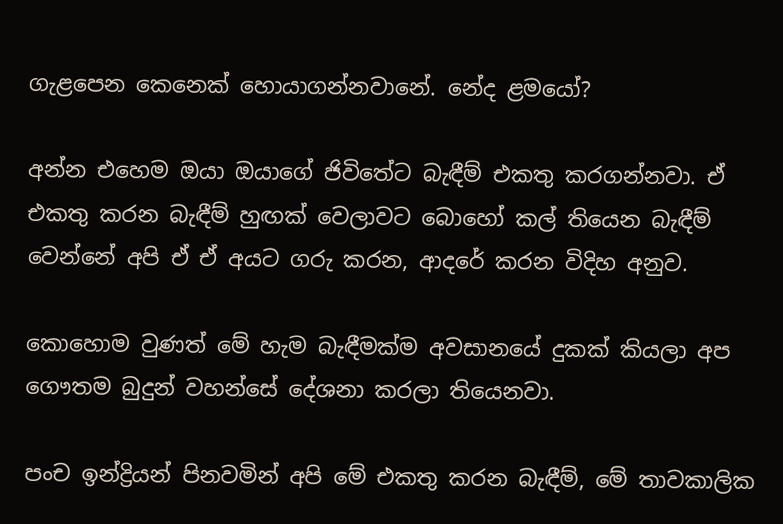ගැළපෙන කෙනෙක් හොයාගන්නවානේ. නේද ළමයෝ?

අන්න එහෙම ඔයා ඔයාගේ ජිවිතේට බැඳීම් එකතු කරගන්නවා. ඒ එකතු කරන බැඳීම් හුඟක් වෙලාවට බොහෝ කල් තියෙන බැඳීම් වෙන්නේ අපි ඒ ඒ අයට ගරු කරන, ආදරේ කරන විදිහ අනුව.

කොහොම වුණත් මේ හැම බැඳීමක්ම අවසානයේ දුකක් කියලා අප ගෞතම බුදුන් වහන්සේ දේශනා කරලා තියෙනවා.

පංච ඉන්ද්‍රියන් පිනවමින් අපි මේ එකතු කරන බැඳීම්, මේ තාවකාලික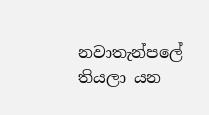නවාතැන්පලේ තියලා යන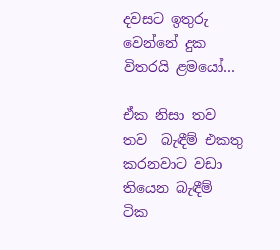දවසට ඉතුරු වෙන්නේ දුක විතරයි ළමයෝ…

ඒක නිසා තව තව  බැඳීම් එකතු කරනවාට වඩා  තියෙන බැඳීම් ටික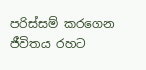පරිස්සම් කරගෙන ජීවිතය රහට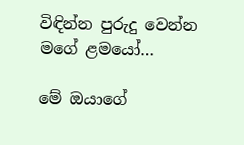විඳින්න පුරුදු වෙන්න මගේ ළමයෝ…

මේ ඔයාගේ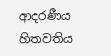ආදරණීය හිතවතිය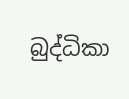බුද්ධිකා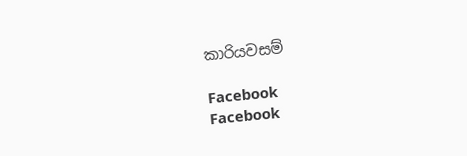කාරියවසම්

Facebook
Facebook